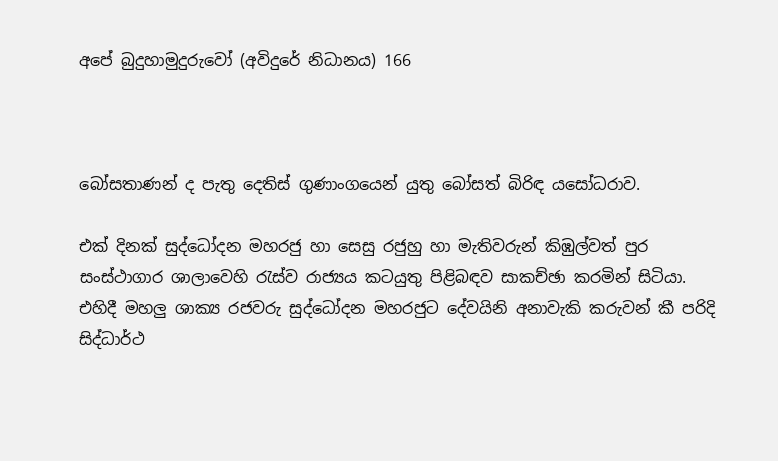අපේ බුදුහාමුදුරුවෝ (අවිදුරේ නිධානය) 166



බෝසතාණන් ද පැතු දෙතිස් ගුණාංගයෙන් යුතු බෝසත් බිරිඳ යසෝධරාව.

එක් දිනක් සුද්ධෝදන මහරජු හා සෙසු රජුහු හා මැතිවරුන් කිඹුල්වත් පුර සංස්ථාගාර ශාලාවෙහි රැස්ව රාජ්‍යය කටයුතු පිළිබඳව සාකච්ඡා කරමින් සිටියා. එහිදී මහලු ශාක්‍ය රජවරු සුද්ධෝදන මහරජුට දේවයිනි අනාවැකි කරුවන් කී පරිදි සිද්ධාර්ථ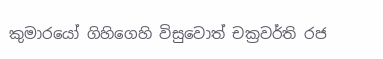කුමාරයෝ ගිහිගෙහි විසුවොත් චක්‍රවර්ති රජ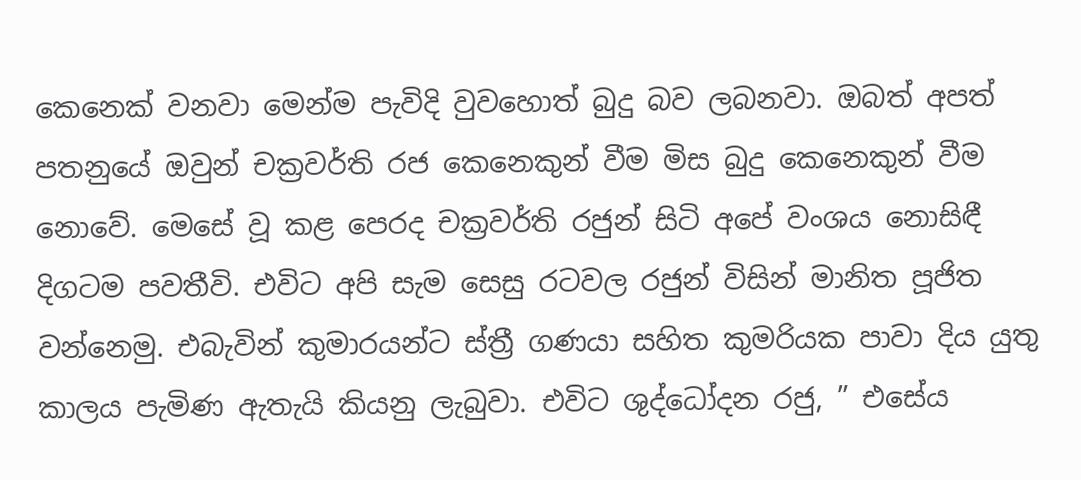කෙනෙක් වනවා මෙන්ම පැවිදි වුවහොත් බුදු බව ලබනවා. ඔබත් අපත් පතනුයේ ඔවුන් චක්‍රවර්ති රජ කෙනෙකුන් වීම මිස බුදු කෙනෙකුන් වීම නොවේ. මෙසේ වූ කළ පෙරද චක්‍රවර්ති රජුන් සිටි අපේ වංශය නොසිඳී දිගටම පවතීවි. එවිට අපි සැම සෙසු රටවල රජුන් විසින් මානිත පූජිත වන්නෙමු. එබැවින් කුමාරයන්ට ස්ත්‍රී ගණයා සහිත කුමරියක පාවා දිය යුතු කාලය පැමිණ ඇතැයි කියනු ලැබුවා. එවිට ශුද්ධෝදන රජු, ” එසේය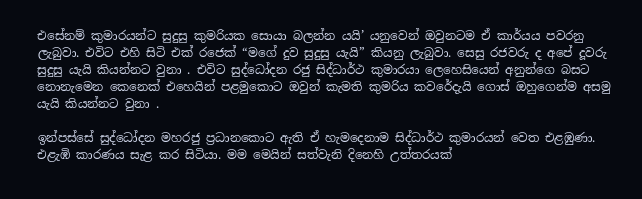එසේනම් කුමාරයන්ට සුදුසු කුමරියක සොයා බලන්න යයි’ යනුවෙන් ඔවුනටම ඒ කාර්යය පවරනු ලැබුවා. එවිට එහි සිටි එක් රජෙක් “මගේ දුව සුදුසු යැයි” කියනු ලැබුවා. සෙසු රජවරු ද අපේ දූවරු සුදුසු යැයි කියන්නට වුනා . එවිට සුද්ධෝදන රජු සිද්ධාර්ථ කුමාරයා ලෙහෙසියෙන් අනුන්ගෙ බසට නොනැමෙන කෙනෙක් එහෙයින් පළමුකොට ඔවුන් කැමති කුමරිය කවරේදැයි ගොස් ඔහුගෙන්ම අසමු යැයි කියන්නට වුනා .

ඉන්පස්සේ සුද්ධෝදන මහරජු ප්‍රධානකොට ඇති ඒ හැමදෙනාම සිද්ධාර්ථ කුමාරයන් වෙත එළඹුණා. එළැඹි කාරණය සැළ කර සිටියා. මම මෙයින් සත්වැනි දිනෙහි උත්තරයක්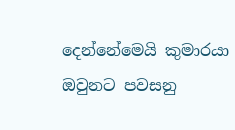දෙන්නේමෙයි කුමාරයා ඔවුනට පවසනු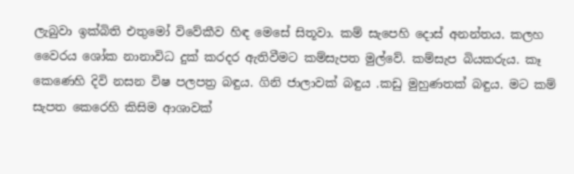ලැබුවා ඉක්බිති එතුමෝ විවේකීව හිඳ මෙසේ සිතූවා. කම් සැපෙහි දොස් අනන්තය. කලහ වෛරය ශෝක නානාවිධ දුක් කරදර ඇතිවීමට කම්සැපත මුල්වේ. කම්සැප බියකරුය. කෑ කෙණෙහි දිවි නසන විෂ පලපත්‍ර බඳුය. ගිනි ජාලාවක් බඳුය .කඩු මුහුණතක් බඳුය. මට කම් සැපත කෙරෙහි කිසිම ආශාවක්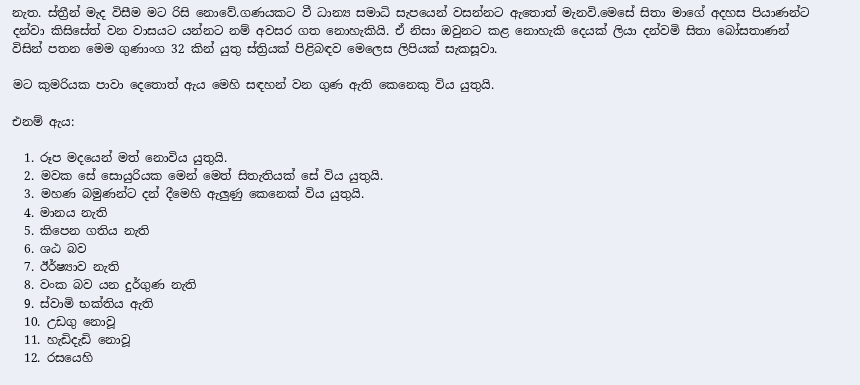නැත. ස්ත්‍රීන් මැද විසීම මට රිසි නොවේ.ගණයකට වී ධාන්‍ය සමාධි සැපයෙන් වසන්නට ඇතොත් මැනවි.මෙසේ සිතා මාගේ අදහස පියාණන්ට දන්වා කිසිසේත් වන වාසයට යන්නට නම් අවසර ගත නොහැකියි. ඒ නිසා ඔවුනට කළ නොහැකි දෙයක් ලියා දන්වමි සිතා බෝසතාණන් විසින් පතන මෙම ගුණාංග 32 කින් යුතු ස්ත්‍රියක් පිළිබඳව මෙලෙස ලිපියක් සැකසූවා.

මට කුමරියක පාවා දෙතොත් ඇය මෙහි සඳහන් වන ගුණ ඇති කෙනෙකු විය යුතුයි.

එනම් ඇය:

  1. රූප මදයෙන් මත් නොවිය යුතුයි.
  2. මවක සේ සොයුරියක මෙන් මෙත් සිතැතියක් සේ විය යුතුයි.
  3. මහණ බමුණන්ට දන් දීමෙහි ඇලුණු කෙනෙක් විය යුතුයි.
  4. මානය නැති
  5. කිපෙන ගතිය නැති
  6. ශඨ බව
  7. ඊර්ෂ්‍යාව නැති
  8. වංක බව යන දුර්ගුණ නැති
  9. ස්වාමි භක්තිය ඇති
  10. උඩගු නොවූ
  11. හැඩිදැඩි නොවූ
  12. රසයෙහි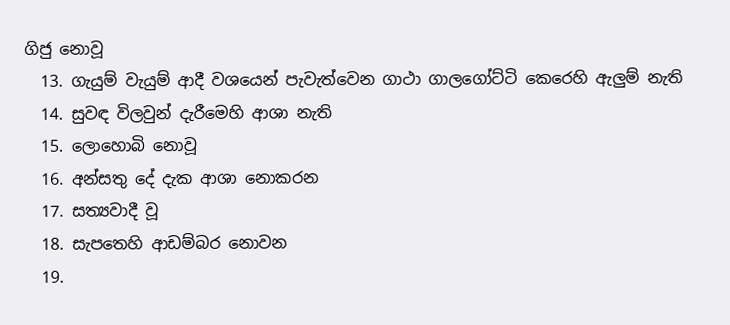ගිජු නොවූ
  13. ගැයුම් වැයුම් ආදී වශයෙන් පැවැත්වෙන ගාථා ගාලගෝට්ටි කෙරෙහි ඇලුම් නැති
  14. සුවඳ විලවුන් දැරීමෙහි ආශා නැති
  15. ලොහොබි නොවූ
  16. අන්සතු දේ දැක ආශා නොකරන
  17. සත්‍යවාදී වූ
  18. සැපතෙහි ආඩම්බර නොවන
  19.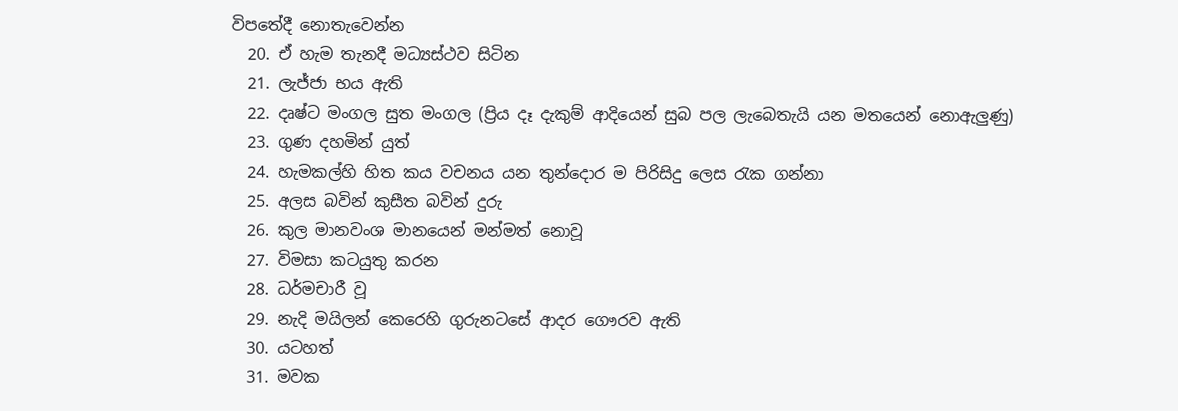විපතේදී නොතැවෙන්න
  20. ඒ හැම තැනදී මධ්‍යස්ථව සිටින
  21. ලැජ්ජා භය ඇති
  22. දෘෂ්ට මංගල සුත මංගල (ප්‍රිය දෑ දැකුම් ආදියෙන් සුබ පල ලැබෙතැයි යන මතයෙන් නොඇලුණු)
  23. ගුණ දහමින් යුත්
  24. හැමකල්හි හිත කය වචනය යන තුන්දොර ම පිරිසිදු ලෙස රැක ගන්නා
  25. අලස බවින් කුසීත බවින් දුරු
  26. කුල මානවංශ මානයෙන් මන්මත් නොවූ
  27. විමසා කටයුතු කරන
  28. ධර්මචාරී වූ
  29. නැදි මයිලන් කෙරෙහි ගුරුනටසේ ආදර ගෞරව ඇති
  30. යටහත්
  31. මවක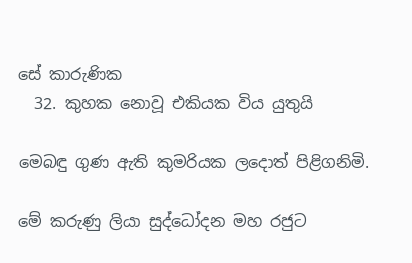සේ කාරුණික
  32. කුහක නොවූ එකියක විය යුතුයි

මෙබඳු ගුණ ඇති කුමරියක ලදොත් පිළිගනිමි.

මේ කරුණු ලියා සුද්ධෝදන මහ රජුට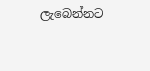ලැබෙන්නට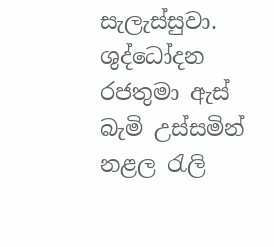සැලැස්සුවා. ශුද්ධෝදන රජතුමා ඇස් බැමි උස්සමින් නළල රැලි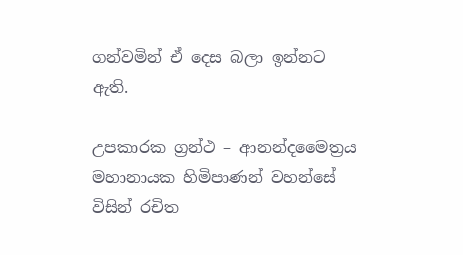ගන්වමින් ඒ දෙස බලා ඉන්නට ඇති.

උපකාරක ග්‍රන්ථ – ආනන්දමෛත්‍රය මහානායක හිමිපාණන් වහන්සේ විසින් රචිත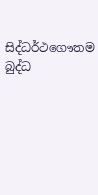සිද්ධර්ථගෞතම බුද්ධ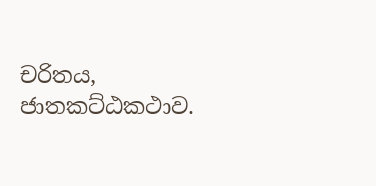චරිතය, ජාතකට්ඨකථාව.